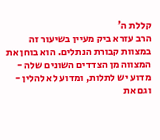קללת ה'
הרב עזרא ביק מעיין בשיעור זה במצוות קבורת הנתלים. הוא בוחן את המצווה מן הצדדים השונים שלה - מדוע יש לתלות, ומדוע לא להלין - וגם את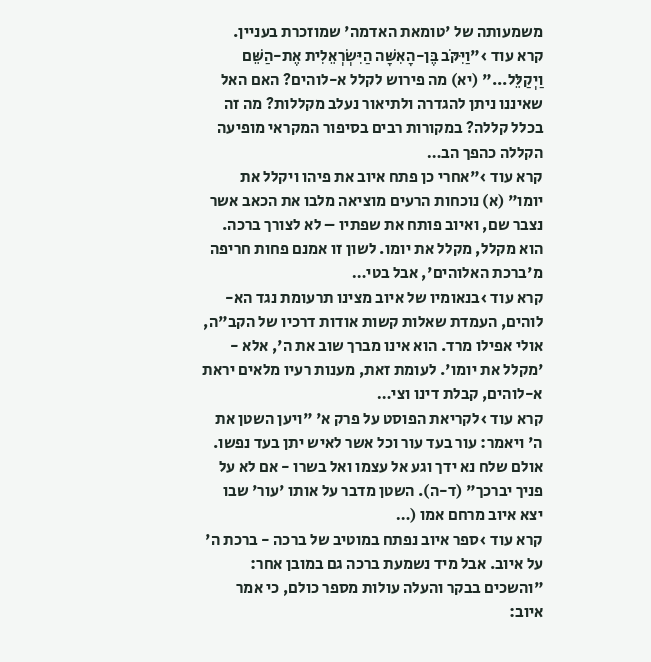משמעותה של 'טומאת האדמה' שמוזכרת בעניין.
קרא עוד ›"וַיִּקֹּב בֶּן-הָאִשָּׁה הַיִּשְׂרְאֵלִית אֶת-הַשֵּׁם וַיְקַלֵּל..." (יא) מה פירוש לקלל א-לוהים? האם האל שאיננו ניתן להגדרה ולתיאור נעלב מקללות? מה זה בכלל קללה? במקורות רבים בסיפור המקראי מופיעה הקללה כהפך הב…
קרא עוד ›"אחרי כן פתח איוב את פיהו ויקלל את יומו" (א) נוכחות הרעים מוציאה מלבו את הכאב אשר נצבר שם, ואיוב פותח את שפתיו – לא לצורך ברכה. הוא מקלל, מקלל את יומו. לשון זו אמנם פחות חריפה מ'ברכת האלוהים', אבל בטי…
קרא עוד ›בנאומיו של איוב מצינו תרעומת נגד הא-לוהים, העמדת שאלות קשות אודות דרכיו של הקב"ה, אולי אפילו מרד. הוא אינו מברך שוב את ה', אלא - 'מקלל את יומו'. לעומת זאת, מענות רעיו מלאים יראת א-לוהים, קבלת דינו וצי…
קרא עוד ›לקריאת הפוסט על פרק א' "ויען השטן את ה' ויאמר: עור בעד עור וכל אשר לאיש יתן בעד נפשו. אולם שלח נא ידך וגע אל עצמו ואל בשרו - אם לא על פניך יברכך" (ד-ה). השטן מדבר על אותו 'עור' שבו יצא איוב מרחם אמו (…
קרא עוד ›ספר איוב נפתח במוטיב של ברכה - ברכת ה' על איוב. אבל מיד נשמעת ברכה גם במובן אחר: "והשכים בבקר והעלה עולות מספר כולם, כי אמר איוב: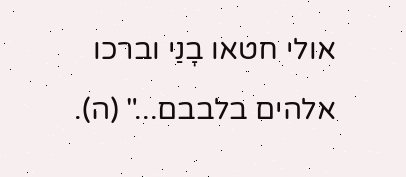אולי חטאו בָנַי וברכו אלהים בלבבם..." (ה).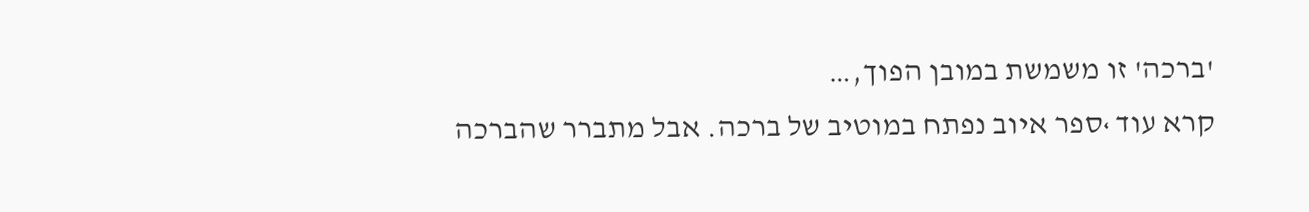'ברכה' זו משמשת במובן הפוך,…
קרא עוד ›ספר איוב נפתח במוטיב של ברכה. אבל מתברר שהברכה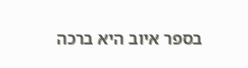בספר איוב היא ברכה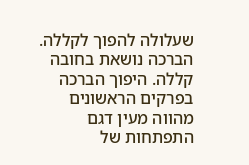שעלולה להפוך לקללה. הברכה נושאת בחובה קללה. היפוך הברכה בפרקים הראשונים מהווה מעין דגם התפתחות של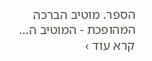הספר. מוטיב הברכה המהופכת - המוטיב ה…
קרא עוד ›